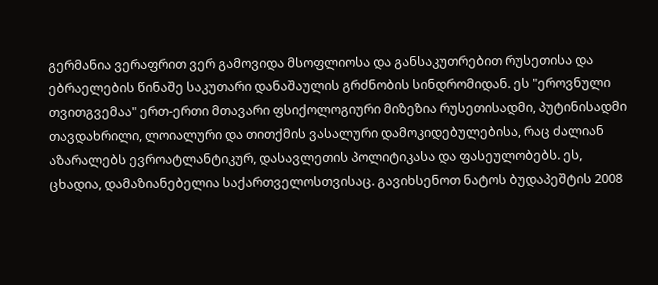გერმანია ვერაფრით ვერ გამოვიდა მსოფლიოსა და განსაკუთრებით რუსეთისა და ებრაელების წინაშე საკუთარი დანაშაულის გრძნობის სინდრომიდან. ეს "ეროვნული თვითგვემაა" ერთ-ერთი მთავარი ფსიქოლოგიური მიზეზია რუსეთისადმი, პუტინისადმი თავდახრილი, ლოიალური და თითქმის ვასალური დამოკიდებულებისა, რაც ძალიან აზარალებს ევროატლანტიკურ, დასავლეთის პოლიტიკასა და ფასეულობებს. ეს, ცხადია, დამაზიანებელია საქართველოსთვისაც. გავიხსენოთ ნატოს ბუდაპეშტის 2008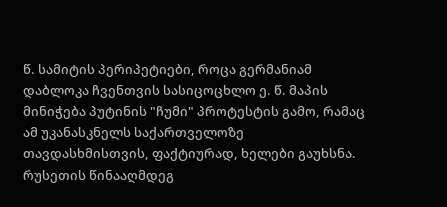წ. სამიტის პერიპეტიები, როცა გერმანიამ დაბლოკა ჩვენთვის სასიცოცხლო ე. წ. მაპის მინიჭება პუტინის "ჩუმი" პროტესტის გამო, რამაც ამ უკანასკნელს საქართველოზე თავდასხმისთვის, ფაქტიურად, ხელები გაუხსნა.
რუსეთის წინააღმდეგ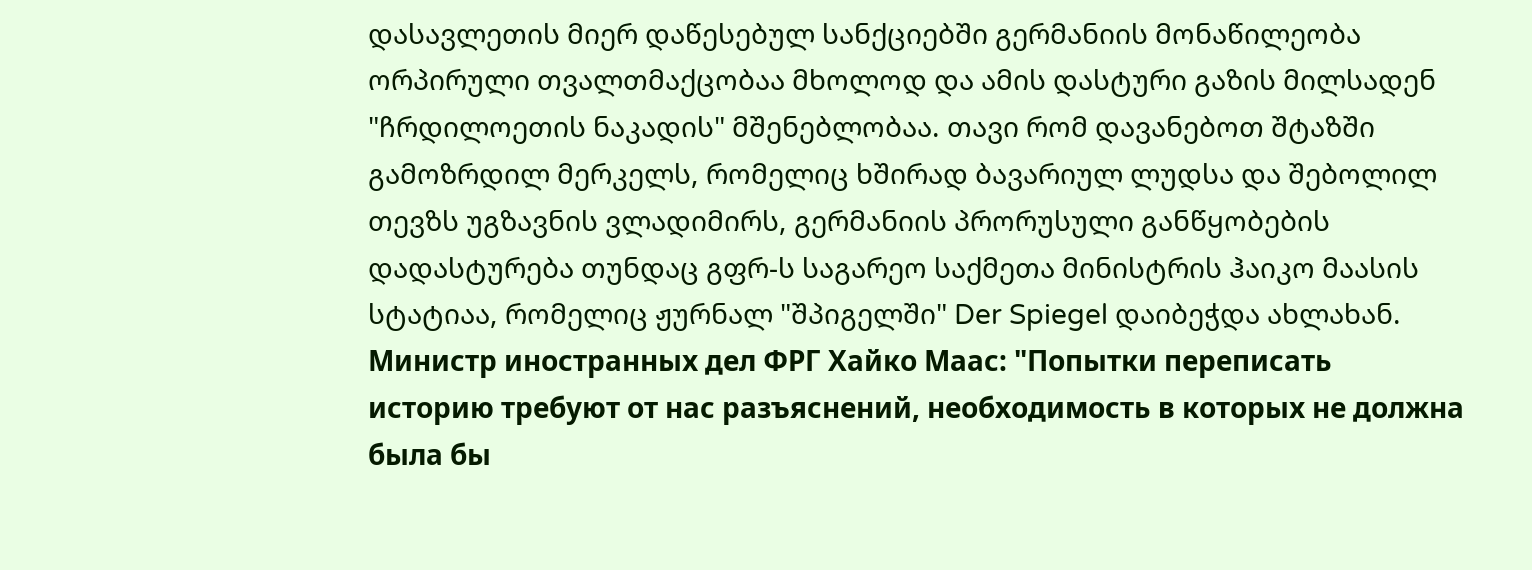დასავლეთის მიერ დაწესებულ სანქციებში გერმანიის მონაწილეობა ორპირული თვალთმაქცობაა მხოლოდ და ამის დასტური გაზის მილსადენ "ჩრდილოეთის ნაკადის" მშენებლობაა. თავი რომ დავანებოთ შტაზში გამოზრდილ მერკელს, რომელიც ხშირად ბავარიულ ლუდსა და შებოლილ თევზს უგზავნის ვლადიმირს, გერმანიის პრორუსული განწყობების დადასტურება თუნდაც გფრ-ს საგარეო საქმეთა მინისტრის ჰაიკო მაასის სტატიაა, რომელიც ჟურნალ "შპიგელში" Der Spiegel დაიბეჭდა ახლახან.
Министр иностранных дел ФРГ Хайко Маас: "Попытки переписать историю требуют от нас разъяснений, необходимость в которых не должна была бы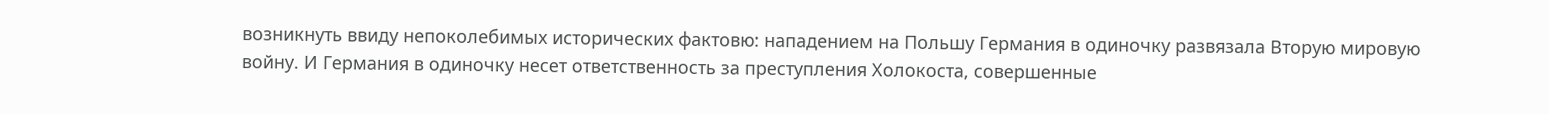возникнуть ввиду непоколебимых исторических фактовю: нападением на Польшу Германия в одиночку развязала Вторую мировую войну. И Германия в одиночку несет ответственность за преступления Холокоста, совершенные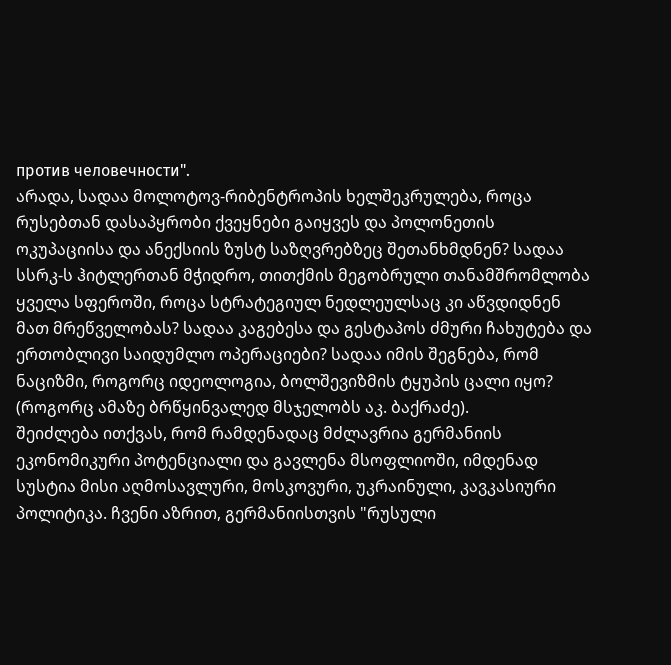против человечности".
არადა, სადაა მოლოტოვ-რიბენტროპის ხელშეკრულება, როცა რუსებთან დასაპყრობი ქვეყნები გაიყვეს და პოლონეთის ოკუპაციისა და ანექსიის ზუსტ საზღვრებზეც შეთანხმდნენ? სადაა სსრკ-ს ჰიტლერთან მჭიდრო, თითქმის მეგობრული თანამშრომლობა ყველა სფეროში, როცა სტრატეგიულ ნედლეულსაც კი აწვდიდნენ მათ მრეწველობას? სადაა კაგებესა და გესტაპოს ძმური ჩახუტება და ერთობლივი საიდუმლო ოპერაციები? სადაა იმის შეგნება, რომ ნაციზმი, როგორც იდეოლოგია, ბოლშევიზმის ტყუპის ცალი იყო? (როგორც ამაზე ბრწყინვალედ მსჯელობს აკ. ბაქრაძე).
შეიძლება ითქვას, რომ რამდენადაც მძლავრია გერმანიის ეკონომიკური პოტენციალი და გავლენა მსოფლიოში, იმდენად სუსტია მისი აღმოსავლური, მოსკოვური, უკრაინული, კავკასიური პოლიტიკა. ჩვენი აზრით, გერმანიისთვის "რუსული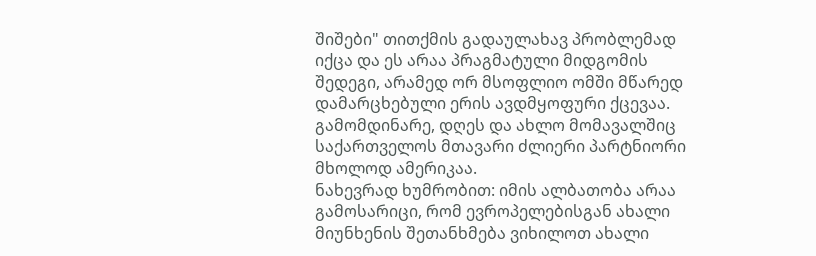შიშები" თითქმის გადაულახავ პრობლემად იქცა და ეს არაა პრაგმატული მიდგომის შედეგი, არამედ ორ მსოფლიო ომში მწარედ დამარცხებული ერის ავდმყოფური ქცევაა.
გამომდინარე, დღეს და ახლო მომავალშიც საქართველოს მთავარი ძლიერი პარტნიორი მხოლოდ ამერიკაა.
ნახევრად ხუმრობით: იმის ალბათობა არაა გამოსარიცი, რომ ევროპელებისგან ახალი მიუნხენის შეთანხმება ვიხილოთ ახალი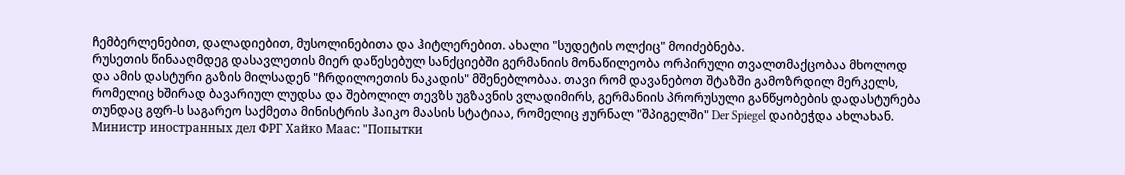ჩემბერლენებით, დალადიებით, მუსოლინებითა და ჰიტლერებით. ახალი "სუდეტის ოლქიც" მოიძებნება.
რუსეთის წინააღმდეგ დასავლეთის მიერ დაწესებულ სანქციებში გერმანიის მონაწილეობა ორპირული თვალთმაქცობაა მხოლოდ და ამის დასტური გაზის მილსადენ "ჩრდილოეთის ნაკადის" მშენებლობაა. თავი რომ დავანებოთ შტაზში გამოზრდილ მერკელს, რომელიც ხშირად ბავარიულ ლუდსა და შებოლილ თევზს უგზავნის ვლადიმირს, გერმანიის პრორუსული განწყობების დადასტურება თუნდაც გფრ-ს საგარეო საქმეთა მინისტრის ჰაიკო მაასის სტატიაა, რომელიც ჟურნალ "შპიგელში" Der Spiegel დაიბეჭდა ახლახან.
Министр иностранных дел ФРГ Хайко Маас: "Попытки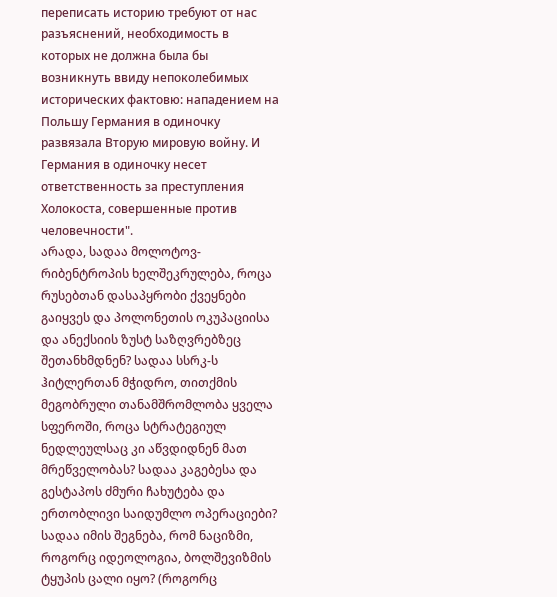переписать историю требуют от нас разъяснений, необходимость в которых не должна была бы возникнуть ввиду непоколебимых исторических фактовю: нападением на Польшу Германия в одиночку развязала Вторую мировую войну. И Германия в одиночку несет ответственность за преступления Холокоста, совершенные против человечности".
არადა, სადაა მოლოტოვ-რიბენტროპის ხელშეკრულება, როცა რუსებთან დასაპყრობი ქვეყნები გაიყვეს და პოლონეთის ოკუპაციისა და ანექსიის ზუსტ საზღვრებზეც შეთანხმდნენ? სადაა სსრკ-ს ჰიტლერთან მჭიდრო, თითქმის მეგობრული თანამშრომლობა ყველა სფეროში, როცა სტრატეგიულ ნედლეულსაც კი აწვდიდნენ მათ მრეწველობას? სადაა კაგებესა და გესტაპოს ძმური ჩახუტება და ერთობლივი საიდუმლო ოპერაციები? სადაა იმის შეგნება, რომ ნაციზმი, როგორც იდეოლოგია, ბოლშევიზმის ტყუპის ცალი იყო? (როგორც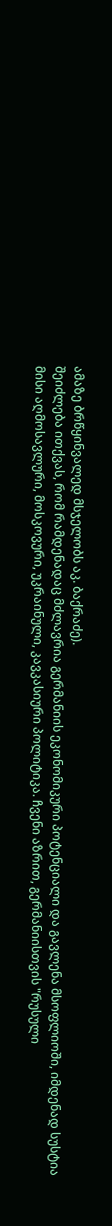ამაზე ბრწყინვალედ მსჯელობს აკ. ბაქრაძე).
შეიძლება ითქვას, რომ რამდენადაც მძლავრია გერმანიის ეკონომიკური პოტენციალი და გავლენა მსოფლიოში, იმდენად სუსტია მისი აღმოსავლური, მოსკოვური, უკრაინული, კავკასიური პოლიტიკა. ჩვენი აზრით, გერმანიისთვის "რუსული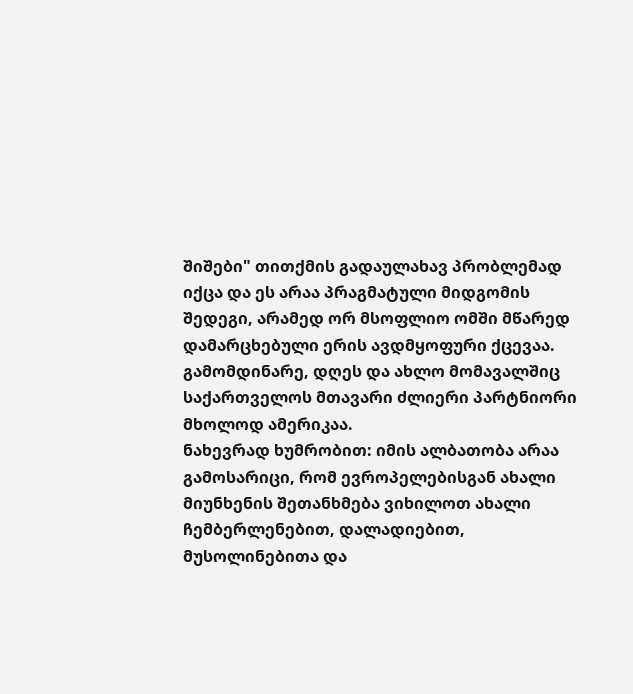შიშები" თითქმის გადაულახავ პრობლემად იქცა და ეს არაა პრაგმატული მიდგომის შედეგი, არამედ ორ მსოფლიო ომში მწარედ დამარცხებული ერის ავდმყოფური ქცევაა.
გამომდინარე, დღეს და ახლო მომავალშიც საქართველოს მთავარი ძლიერი პარტნიორი მხოლოდ ამერიკაა.
ნახევრად ხუმრობით: იმის ალბათობა არაა გამოსარიცი, რომ ევროპელებისგან ახალი მიუნხენის შეთანხმება ვიხილოთ ახალი ჩემბერლენებით, დალადიებით, მუსოლინებითა და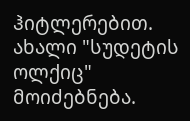ჰიტლერებით. ახალი "სუდეტის ოლქიც" მოიძებნება.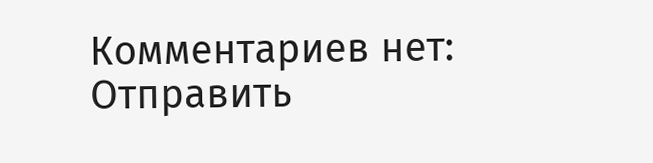Комментариев нет:
Отправить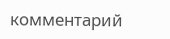комментарий